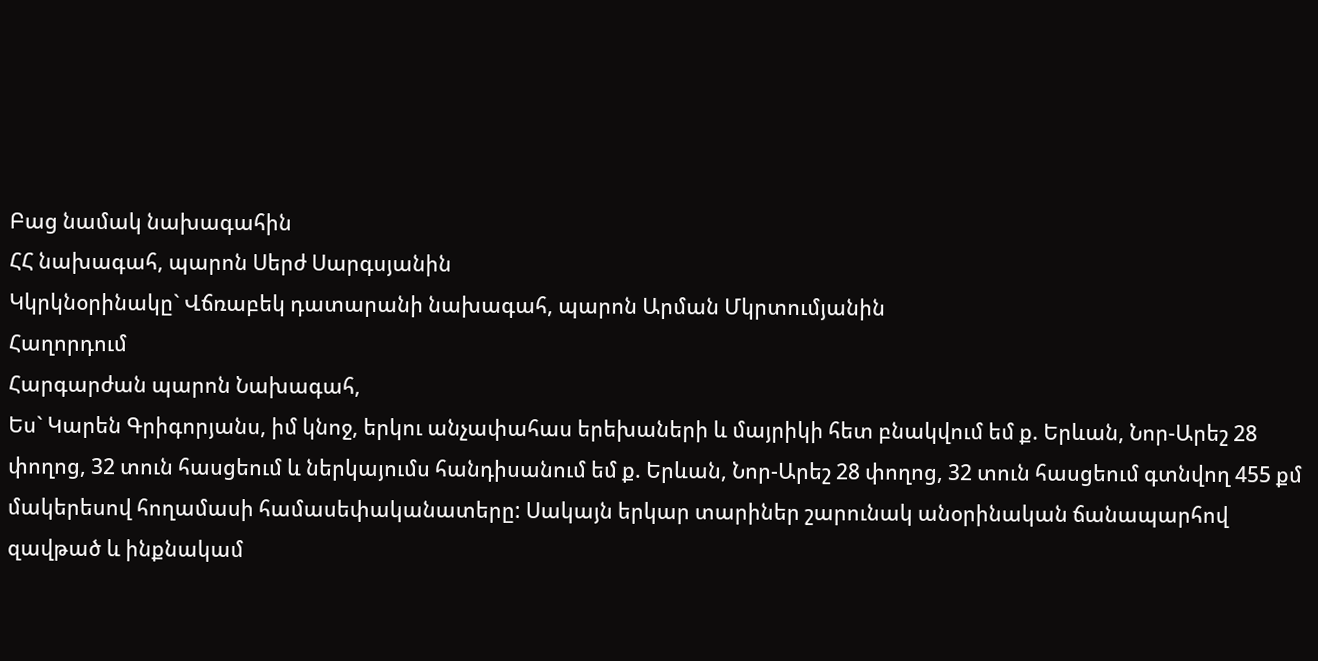Բաց նամակ նախագահին
ՀՀ նախագահ, պարոն Սերժ Սարգսյանին
Կկրկնօրինակը` Վճռաբեկ դատարանի նախագահ, պարոն Արման Մկրտումյանին
Հաղորդում
Հարգարժան պարոն Նախագահ,
Ես` Կարեն Գրիգորյանս, իմ կնոջ, երկու անչափահաս երեխաների և մայրիկի հետ բնակվում եմ ք. Երևան, Նոր-Արեշ 28 փողոց, 32 տուն հասցեում և ներկայումս հանդիսանում եմ ք. Երևան, Նոր-Արեշ 28 փողոց, 32 տուն հասցեում գտնվող 455 քմ մակերեսով հողամասի համասեփականատերը: Սակայն երկար տարիներ շարունակ անօրինական ճանապարհով զավթած և ինքնակամ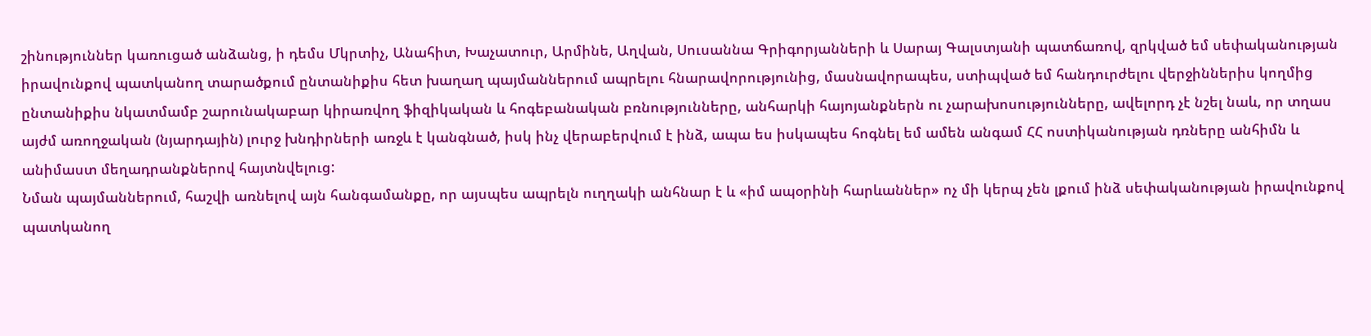շինություններ կառուցած անձանց, ի դեմս Մկրտիչ, Անահիտ, Խաչատուր, Արմինե, Աղվան, Սուսաննա Գրիգորյանների և Սարայ Գալստյանի պատճառով, զրկված եմ սեփականության իրավունքով պատկանող տարածքում ընտանիքիս հետ խաղաղ պայմաններում ապրելու հնարավորությունից, մասնավորապես, ստիպված եմ հանդուրժելու վերջիններիս կողմից ընտանիքիս նկատմամբ շարունակաբար կիրառվող ֆիզիկական և հոգեբանական բռնությունները, անհարկի հայոյանքներն ու չարախոսությունները, ավելորդ չէ նշել նաև, որ տղաս այժմ առողջական (նյարդային) լուրջ խնդիրների առջև է կանգնած, իսկ ինչ վերաբերվում է ինձ, ապա ես իսկապես հոգնել եմ ամեն անգամ ՀՀ ոստիկանության դռները անհիմն և անիմաստ մեղադրանքներով հայտնվելուց:
Նման պայմաններում, հաշվի առնելով այն հանգամանքը, որ այսպես ապրելն ուղղակի անհնար է և «իմ ապօրինի հարևաններ» ոչ մի կերպ չեն լքում ինձ սեփականության իրավունքով պատկանող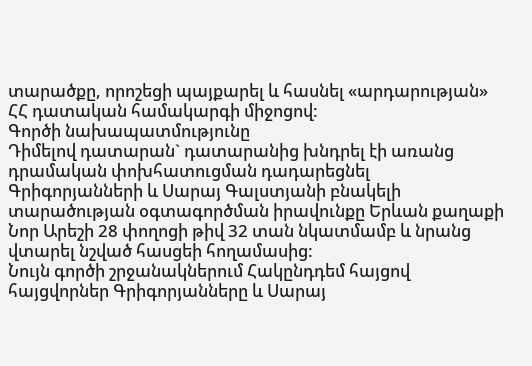տարածքը, որոշեցի պայքարել և հասնել «արդարության» ՀՀ դատական համակարգի միջոցով:
Գործի նախապատմությունը
Դիմելով դատարան` դատարանից խնդրել էի առանց դրամական փոխհատուցման դադարեցնել Գրիգորյանների և Սարայ Գալստյանի բնակելի տարածության օգտագործման իրավունքը Երևան քաղաքի Նոր Արեշի 28 փողոցի թիվ 32 տան նկատմամբ և նրանց վտարել նշված հասցեի հողամասից:
Նույն գործի շրջանակներում Հակընդդեմ հայցով հայցվորներ Գրիգորյանները և Սարայ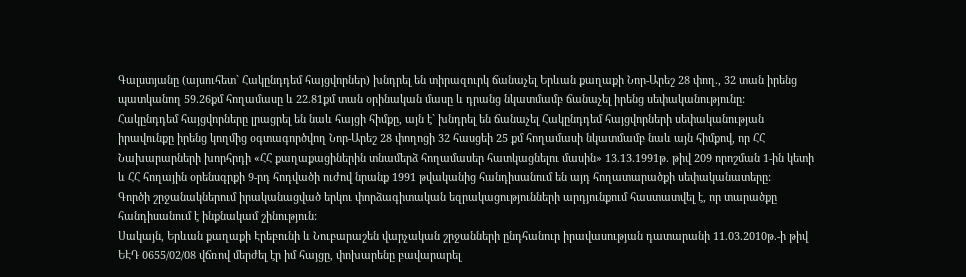Գալստյանը (այսուհետ` Հակընդդեմ հայցվորներ) խնդրել են տիրազուրկ ճանաչել Երևան քաղաքի Նոր-Արեշ 28 փող., 32 տան իրենց պատկանող 59.26քմ հողամասը և 22.81քմ տան օրինական մասը և դրանց նկատմամբ ճանաչել իրենց սեփականությունը:
Հակընդդեմ հայցվորները լրացրել են նաև հայցի հիմքը, այն է` խնդրել են ճանաչել Հակընդդեմ հայցվորների սեփականության իրավունքը իրենց կողմից օգտագործվող Նոր-Արեշ 28 փողոցի 32 հասցեի 25 քմ հողամասի նկատմամբ նաև այն հիմքով, որ ՀՀ Նախարարների խորհրդի «ՀՀ քաղաքացիներին տնամերձ հողամասեր հատկացնելու մասին» 13.13.1991թ. թիվ 209 որոշման 1-ին կետի և ՀՀ հողային օրենսգրքի 9-րդ հոդվածի ուժով նրանք 1991 թվականից հանդիսանում են այդ հողատարածքի սեփականատերը:
Գործի շրջանակներում իրականացված երկու փորձագիտական եզրակացությունների արդյունքում հաստատվել է, որ տարածքը հանդիսանում է ինքնակամ շինություն:
Սակայն, Երևան քաղաքի Էրեբունի և Նուբարաշեն վարչական շրջանների ընդհանուր իրավասության դատարանի 11.03.2010թ.-ի թիվ ԵԷԴ 0655/02/08 վճռով մերժել էր իմ հայցը, փոխարենը բավարարել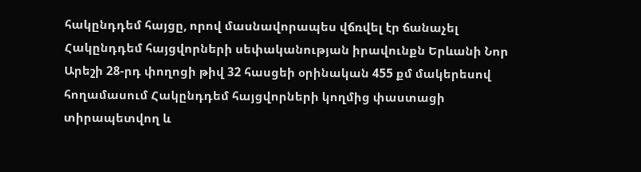հակընդդեմ հայցը, որով մասնավորապես վճռվել էր ճանաչել Հակընդդեմ հայցվորների սեփականության իրավունքն Երևանի Նոր Արեշի 28-րդ փողոցի թիվ 32 հասցեի օրինական 455 քմ մակերեսով հողամասում Հակընդդեմ հայցվորների կողմից փաստացի տիրապետվող և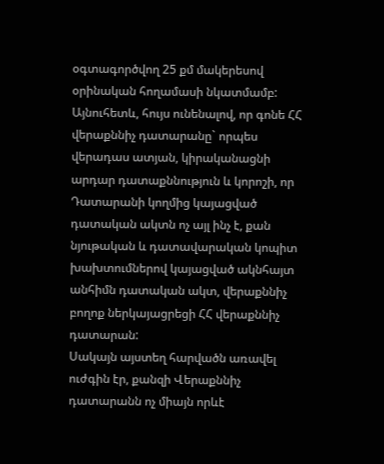օգտագործվող 25 քմ մակերեսով օրինական հողամասի նկատմամբ:
Այնուհետև, հույս ունենալով, որ գոնե ՀՀ վերաքննիչ դատարանը` որպես վերադաս ատյան, կիրականացնի արդար դատաքննություն և կորոշի, որ Դատարանի կողմից կայացված դատական ակտն ոչ այլ ինչ է, քան նյութական և դատավարական կոպիտ խախտումներով կայացված ակնհայտ անհիմն դատական ակտ, վերաքննիչ բողոք ներկայացրեցի ՀՀ վերաքննիչ դատարան:
Սակայն այստեղ հարվածն առավել ուժգին էր, քանզի Վերաքննիչ դատարանն ոչ միայն որևէ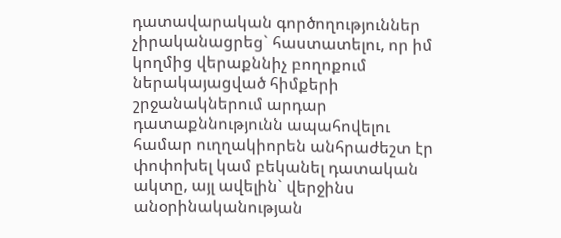դատավարական գործողություններ չիրականացրեց` հաստատելու, որ իմ կողմից վերաքննիչ բողոքում ներակայացված հիմքերի շրջանակներում արդար դատաքննությունն ապահովելու համար ուղղակիորեն անհրաժեշտ էր փոփոխել կամ բեկանել դատական ակտը, այլ ավելին` վերջինս անօրինականության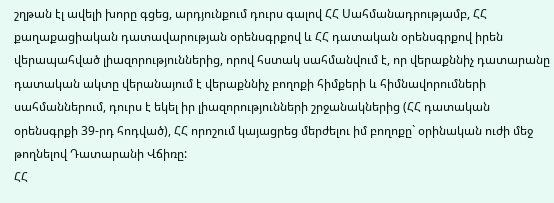շղթան էլ ավելի խորը գցեց, արդյունքում դուրս գալով ՀՀ Սահմանադրությամբ, ՀՀ քաղաքացիական դատավարության օրենսգրքով և ՀՀ դատական օրենսգրքով իրեն վերապահված լիազորություններից, որով հստակ սահմանվում է, որ վերաքննիչ դատարանը դատական ակտը վերանայում է վերաքննիչ բողոքի հիմքերի և հիմնավորումների սահմաններում, դուրս է եկել իր լիազորությունների շրջանակներից (ՀՀ դատական օրենսգրքի 39-րդ հոդված), ՀՀ որոշում կայացրեց մերժելու իմ բողոքը` օրինական ուժի մեջ թողնելով Դատարանի Վճիռը:
ՀՀ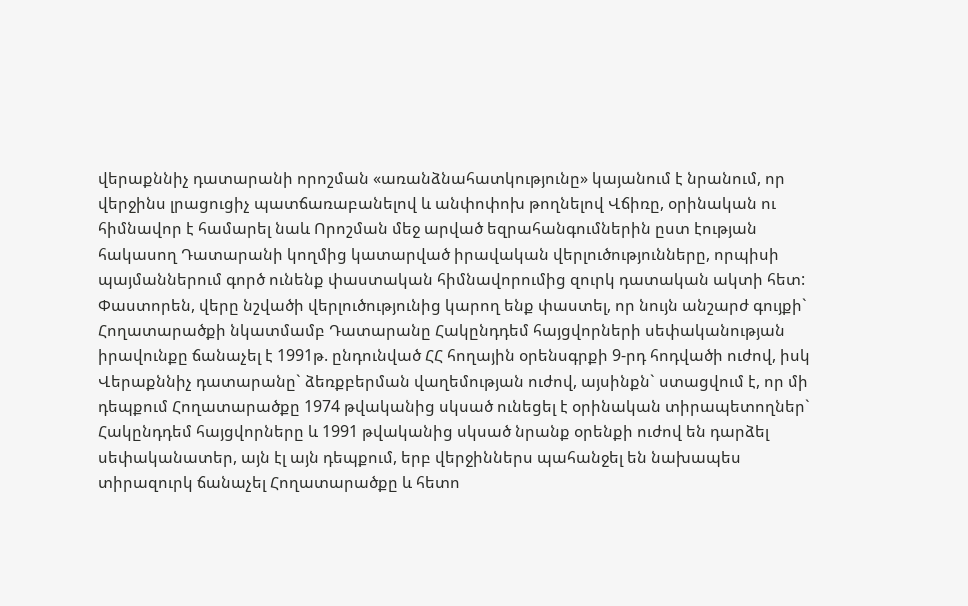վերաքննիչ դատարանի որոշման «առանձնահատկությունը» կայանում է նրանում, որ վերջինս լրացուցիչ պատճառաբանելով և անփոփոխ թողնելով Վճիռը, օրինական ու հիմնավոր է համարել նաև Որոշման մեջ արված եզրահանգումներին ըստ էության հակասող Դատարանի կողմից կատարված իրավական վերլուծությունները, որպիսի պայմաններում գործ ունենք փաստական հիմնավորումից զուրկ դատական ակտի հետ:
Փաստորեն, վերը նշվածի վերլուծությունից կարող ենք փաստել, որ նույն անշարժ գույքի` Հողատարածքի նկատմամբ Դատարանը Հակընդդեմ հայցվորների սեփականության իրավունքը ճանաչել է 1991թ. ընդունված ՀՀ հողային օրենսգրքի 9-րդ հոդվածի ուժով, իսկ Վերաքննիչ դատարանը` ձեռքբերման վաղեմության ուժով, այսինքն` ստացվում է, որ մի դեպքում Հողատարածքը 1974 թվականից սկսած ունեցել է օրինական տիրապետողներ` Հակընդդեմ հայցվորները և 1991 թվականից սկսած նրանք օրենքի ուժով են դարձել սեփականատեր, այն էլ այն դեպքում, երբ վերջիններս պահանջել են նախապես տիրազուրկ ճանաչել Հողատարածքը և հետո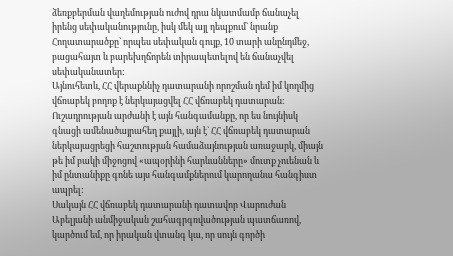ձեռքբերման վաղեմության ուժով դրա նկատմամբ ճանաչել իրենց սեփականությունը, իսկ մեկ այլ դեպքում` նրանք Հողատարածքը` որպես սեփական գույք, 10 տարի անընդմեջ, բացահայտ և բարեխղճորեն տիրապետելով են ճանաչվել սեփականատեր:
Այնուհետև, ՀՀ վերաքննիչ դատարանի որոշման դեմ իմ կողմից վճռաբեկ բողոք է ներկայացվել ՀՀ վճռաբեկ դատարան: Ուշադրության արժանի է այն հանգամանքը, որ ես նույնիսկ գնացի ամենածայրահեղ քայլի, այն է` ՀՀ վճռաբեկ դատարան ներկայացրեցի հաշտության համաձայնության առաջարկ, միայն թե իմ բակի միջոցով «ապօրինի հարևանները» մուտք չուենան և իմ ընտանիքը գոնե այս հանգամքներում կարողանա հանգիստ ապրել:
Սակայն ՀՀ վճռաբեկ դատարանի դատավոր Վարուժան Աբելյանի անմիջական շահագրգռվածության պատճառով, կարծում եմ, որ իրական վտանգ կա, որ սույն գործի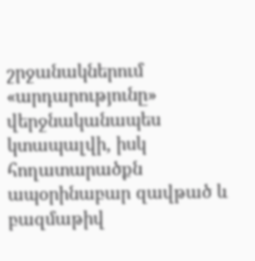շրջանակներում «արդարությունը» վերջնականապես կտապալվի, իսկ հողատարածքն ապօրինաբար զավթած և բազմաթիվ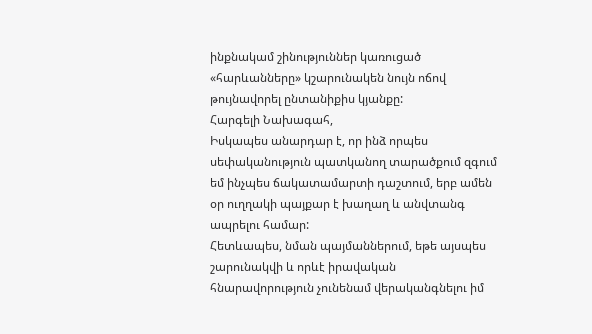ինքնակամ շինություններ կառուցած «հարևանները» կշարունակեն նույն ոճով թույնավորել ընտանիքիս կյանքը:
Հարգելի Նախագահ,
Իսկապես անարդար է, որ ինձ որպես սեփականություն պատկանող տարածքում զգում եմ ինչպես ճակատամարտի դաշտում, երբ ամեն օր ուղղակի պայքար է խաղաղ և անվտանգ ապրելու համար:
Հետևապես, նման պայմաններում, եթե այսպես շարունակվի և որևէ իրավական հնարավորություն չունենամ վերականգնելու իմ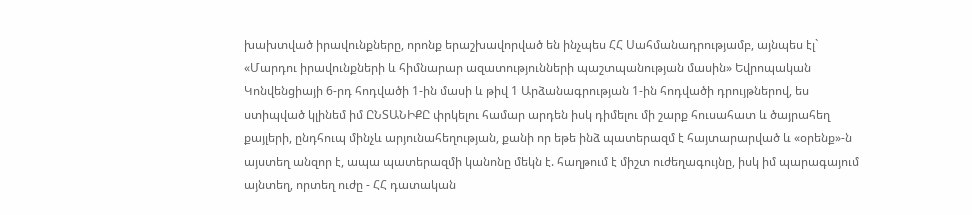խախտված իրավունքները, որոնք երաշխավորված են ինչպես ՀՀ Սահմանադրությամբ, այնպես էլ` «Մարդու իրավունքների և հիմնարար ազատությունների պաշտպանության մասին» Եվրոպական Կոնվենցիայի 6-րդ հոդվածի 1-ին մասի և թիվ 1 Արձանագրության 1-ին հոդվածի դրույթներով, ես ստիպված կլինեմ իմ ԸՆՏԱՆԻՔԸ փրկելու համար արդեն իսկ դիմելու մի շարք հուսահատ և ծայրահեղ քայլերի, ընդհուպ մինչև արյունահեղության, քանի որ եթե ինձ պատերազմ է հայտարարված և «օրենք»-ն այստեղ անզոր է, ապա պատերազմի կանոնը մեկն է. հաղթում է միշտ ուժեղագույնը, իսկ իմ պարագայում այնտեղ, որտեղ ուժը - ՀՀ դատական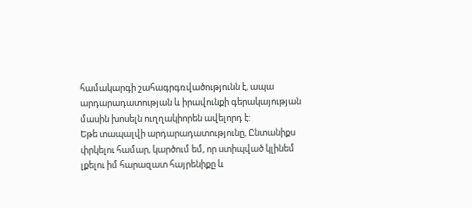համակարգի շահագրգռվածությունն է, ապա արդարադատության և իրավունքի գերակայության մասին խոսելն ուղղակիորեն ավելորդ է:
Եթե տապալվի արդարադատությունը, Ընտանիքս փրկելու համար, կարծում եմ, որ ստիպված կլինեմ լքելու իմ հարազատ հայրենիքը և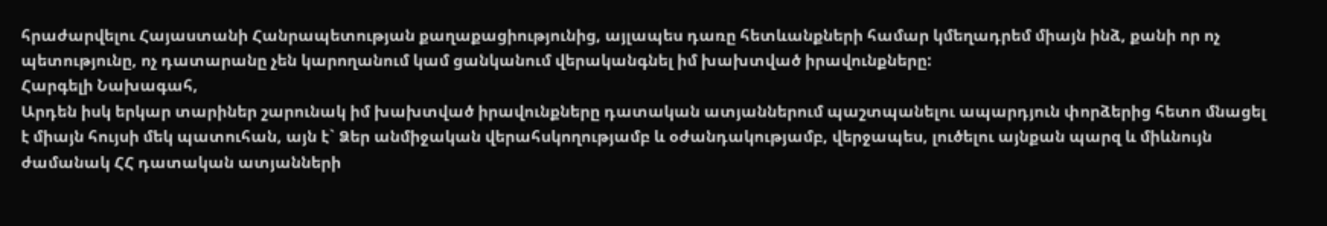հրաժարվելու Հայաստանի Հանրապետության քաղաքացիությունից, այլապես դառը հետևանքների համար կմեղադրեմ միայն ինձ, քանի որ ոչ պետությունը, ոչ դատարանը չեն կարողանում կամ ցանկանում վերականգնել իմ խախտված իրավունքները:
Հարգելի Նախագահ,
Արդեն իսկ երկար տարիներ շարունակ իմ խախտված իրավունքները դատական ատյաններում պաշտպանելու ապարդյուն փորձերից հետո մնացել է միայն հույսի մեկ պատուհան, այն է` Ձեր անմիջական վերահսկողությամբ և օժանդակությամբ, վերջապես, լուծելու այնքան պարզ և միևնույն ժամանակ ՀՀ դատական ատյանների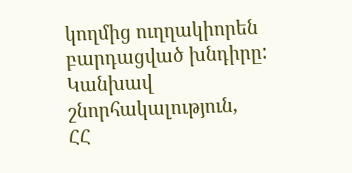կողմից ուղղակիորեն բարդացված խնդիրը:
Կանխավ շնորհակալություն,
ՀՀ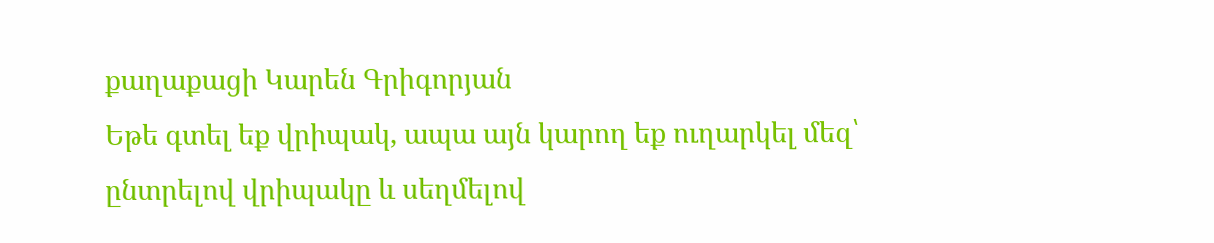քաղաքացի Կարեն Գրիգորյան
Եթե գտել եք վրիպակ, ապա այն կարող եք ուղարկել մեզ՝ ընտրելով վրիպակը և սեղմելով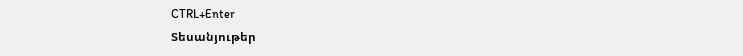CTRL+Enter
Տեսանյութեր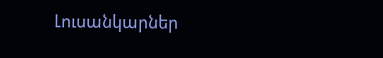Լուսանկարներ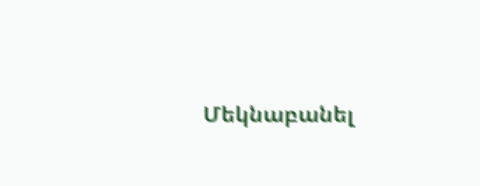Մեկնաբանել